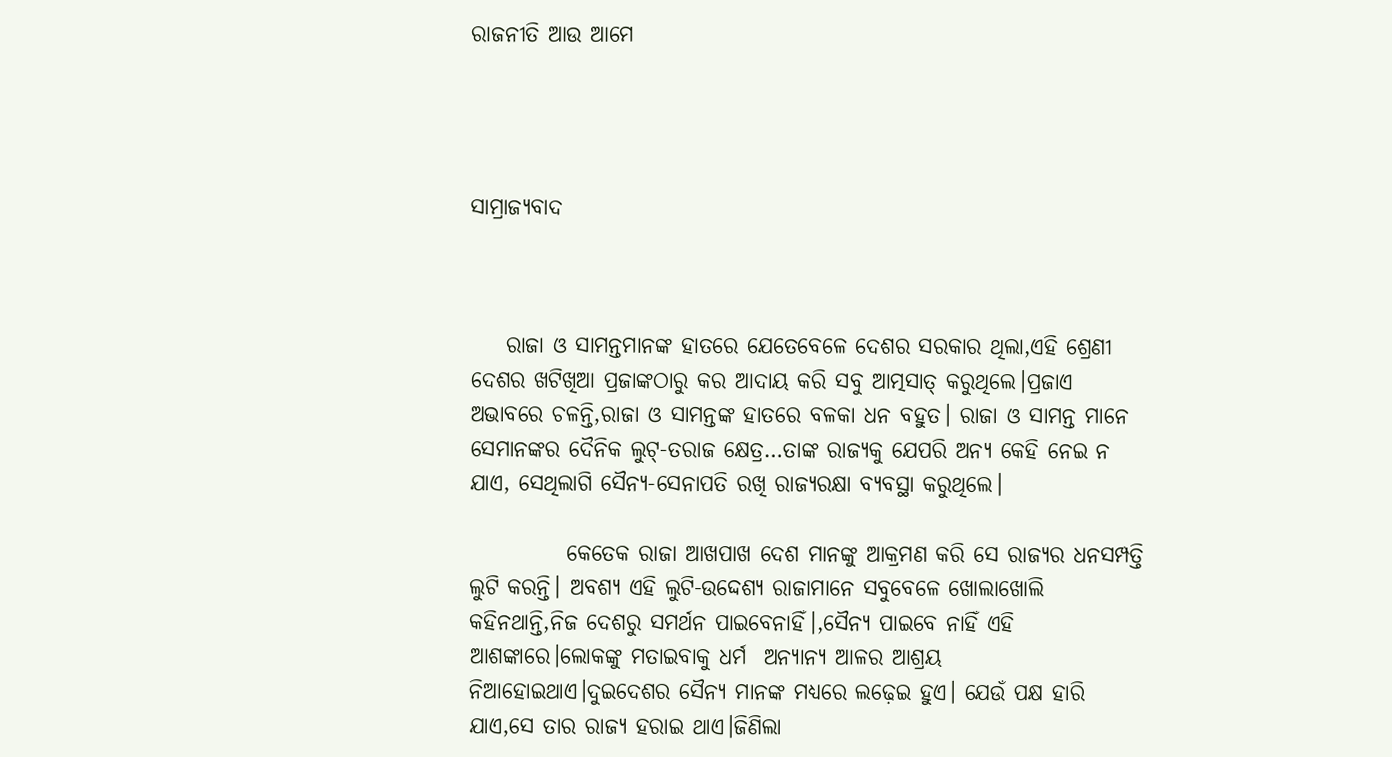ରାଜନୀତି ଆଉ ଆମେ




ସାମ୍ରାଜ୍ୟବାଦ



    ରାଜା ଓ ସାମନ୍ତମାନଙ୍କ ହାତରେ ଯେତେବେଳେ ଦେଶର ସରକାର‌ ଥିଲା,ଏହି ଶ୍ରେଣୀ ଦେଶର ଖଟିଖିଆ ପ୍ରଜାଙ୍କଠାରୁ କର ଆଦାୟ କରି ସବୁ ଆତ୍ମସାତ୍‌ କରୁଥିଲେ।ପ୍ରଜାଏ ଅଭାବରେ ଚଳନ୍ତି,ରାଜା ଓ ସାମନ୍ତଙ୍କ ହାତରେ ବଳକା ଧନ ବହୁତ। ରାଜା ଓ ସାମନ୍ତ ମାନେ ସେମାନଙ୍କର ଦୈନିକ ଲୁଟ୍‌-ତରାଜ କ୍ଷେତ୍ର…ତାଙ୍କ ରାଜ୍ୟକୁ ଯେପରି ଅନ୍ୟ କେହି ନେଇ ନ ଯାଏ, ସେ‌ଥିଲାଗି ସୈନ୍ୟ-ସେନାପତି ରଖି ରାଜ୍ୟରକ୍ଷା ବ୍ୟବସ୍ଥା କରୁଥିଲେ।

           କେତେକ ରାଜା ଆଖପାଖ ଦେଶ ମାନଙ୍କୁ ଆକ୍ରମଣ କରି ସେ ରାଜ୍ୟର ଧନସମ୍ପତ୍ତି ଲୁଟି କରନ୍ତି। ଅବଶ୍ୟ ଏହି ଲୁଟି-ଉଦ୍ଦେଶ୍ୟ ରାଜାମାନେ ସବୁବେଳେ ଖୋଲାଖୋଲି କହିନଥାନ୍ତି,ନିଜ ଦେଶରୁ ସମର୍ଥନ ପାଇବେନାହିଁ।,ସୈନ୍ୟ ପାଇବେ ନାହିଁ ଏହି ଆଶଙ୍କାରେ।ଲୋକଙ୍କୁ ମତାଇବାକୁ ଧର୍ମ  ଅନ୍ୟାନ୍ୟ ଆଳର ଆଶ୍ରୟ ନିଆହୋଇଥାଏ।ଦୁଇଦେଶର ସୈନ୍ୟ ମାନଙ୍କ ମଧ୍ୟରେ ଲଢ଼େଇ ହୁଏ। ଯେଉଁ ପକ୍ଷ ହାରି ଯାଏ,ସେ ତାର ରାଜ୍ୟ ହରାଇ ଥାଏ।ଜିଣିଲା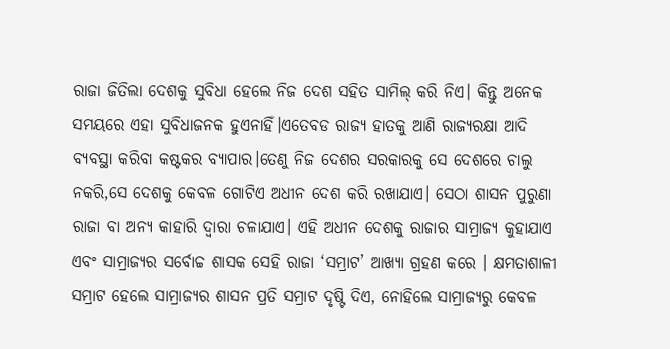ରାଜା ଜିତିଲା ଦେଶକୁ ସୁବିଧା ହେଲେ ନିଜ ଦେଶ ସହିତ ସାମିଲ୍‌ କରି ନିଏ। କିନ୍ତୁ ଅନେକ ସମୟରେ ଏହା ସୁବିଧାଜନକ ହୁଏନାହିଁ।ଏତେବଡ ରାଜ୍ୟ ହାତକୁ ଆଣି ରାଜ୍ୟରକ୍ଷା ଆଦି ବ୍ୟବସ୍ଥା କରିବା କଷ୍ଟକର ବ୍ୟାପାର।ତେଣୁ ନିଜ ଦେଶର ସରକାରକୁ ସେ ଦେଶରେ ଚାଲୁ ନକରି,ସେ ଦେଶକୁ କେବଳ ଗୋଟିଏ ଅଧୀନ ଦେଶ କରି ରଖାଯାଏ। ସେଠା ଶାସନ ପୁରୁଣା ରାଜା ବା ଅନ୍ୟ କାହାରି ଦ୍ବାରା ଚଳାଯାଏ। ଏହି ଅଧୀନ ଦେଶକୁ ରାଜାର ସାମ୍ରାଜ୍ୟ କୁହାଯାଏ ଏବଂ ସାମ୍ରାଜ୍ୟର ସର୍ବୋଚ୍ଚ ଶାସକ ସେହି ରାଜା ‘ସମ୍ରାଟ’ ଆଖ୍ୟା ଗ୍ରହଣ କରେ । କ୍ଷମତାଶାଳୀ ସମ୍ରାଟ ହେଲେ ସାମ୍ରାଜ୍ୟର ଶାସନ ପ୍ରତି ସମ୍ରାଟ ଦୃଷ୍ଟି ଦିଏ, ନୋହିଲେ ସାମ୍ରାଜ୍ୟରୁ କେବଳ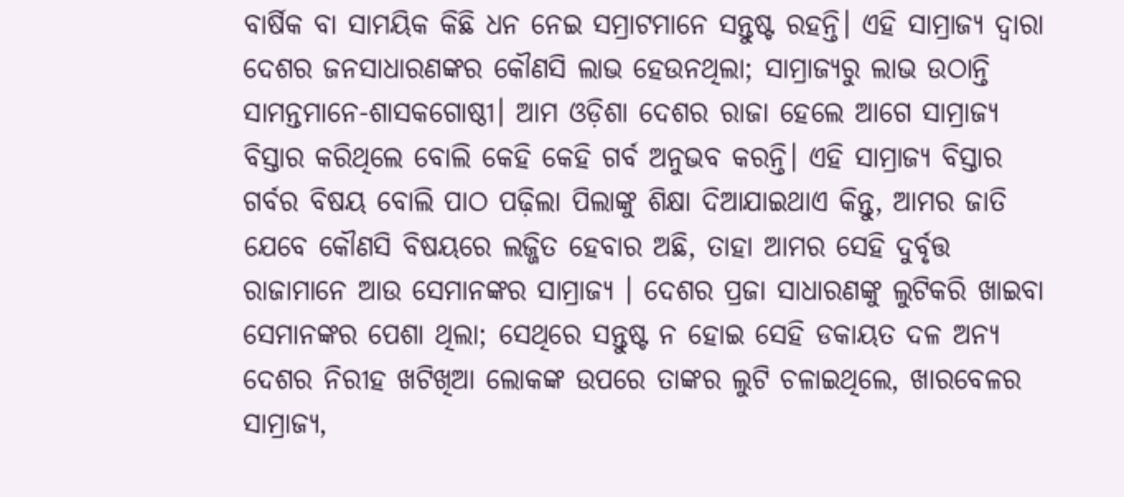ବାର୍ଷିକ ବା ସାମୟିକ କିଛି ଧନ ନେଇ ସମ୍ରାଟମାନେ ସନ୍ତୁଷ୍ଟ ରହନ୍ତି। ଏହି ସାମ୍ରାଜ୍ୟ ଦ୍ବାରା ଦେଶର ଜନସାଧାରଣଙ୍କର କୌଣସି ଲାଭ ହେଉନଥିଲା; ସାମ୍ରାଜ୍ୟରୁ ଲାଭ ଉଠାନ୍ତି ସାମନ୍ତମାନେ-ଶାସକଗୋଷ୍ଠୀ। ଆମ ଓଡ଼ିଶା ଦେଶର ରାଜା ହେଲେ ଆଗେ ସାମ୍ରାଜ୍ୟ ବିସ୍ତାର କରିଥିଲେ ବୋଲି କେହି କେହି ଗର୍ବ ଅନୁଭବ କରନ୍ତି। ଏହି ସାମ୍ରାଜ୍ୟ ବିସ୍ତାର ଗର୍ବର ବିଷୟ ବୋଲି ପାଠ ପଢ଼ିଲା ପିଲାଙ୍କୁ ଶିକ୍ଷା ଦିଆଯାଇଥାଏ କିନ୍ତୁ, ଆମର ଜାତି ଯେବେ କୌଣସି ବିଷୟରେ ଲଜ୍ଜିତ ହେବାର ଅଛି, ତାହା ଆମର ସେହି ଦୁର୍ବୃତ୍ତ ରାଜାମାନେ ଆଉ ସେମାନଙ୍କର ସାମ୍ରାଜ୍ୟ । ଦେଶର ପ୍ରଜା ସାଧାରଣଙ୍କୁ ଲୁଟିକରି ଖାଇବା ସେମାନଙ୍କର ପେଶା ଥିଲା; ସେଥିରେ ସନ୍ତୁଷ୍ଟ ନ ହୋଇ ସେହି ଡକାୟତ ଦଳ ଅନ୍ୟ ଦେଶର ନିରୀହ ଖଟିଖିଆ ଲୋକଙ୍କ ଉପରେ ତାଙ୍କର ଲୁଟି ଚଳାଇଥିଲେ, ଖାରବେଳର ସାମ୍ରାଜ୍ୟ,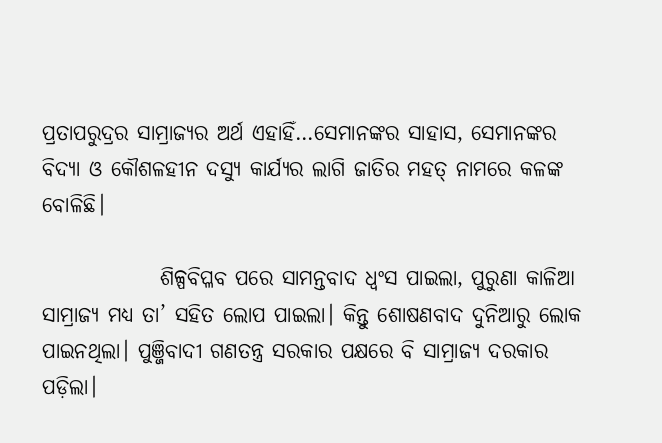ପ୍ରତାପରୁଦ୍ରର ସାମ୍ରାଜ୍ୟର ଅର୍ଥ ଏହାହିଁ…ସେମାନଙ୍କର ସାହାସ, ସେମାନଙ୍କର ବିଦ୍ୟା ଓ କୌଶଳହୀନ ଦସ୍ୟୁ କାର୍ଯ୍ୟର ଲାଗି ଜାତିର ମହତ୍‌ ନାମରେ କଳଙ୍କ ବୋଳିଛି।

              ଶିଳ୍ପବିପ୍ଳବ ପରେ ସାମନ୍ତବାଦ ଧ୍ବଂସ ପାଇଲା, ପୁରୁଣା କାଳିଆ ସାମ୍ରାଜ୍ୟ ମଧ୍ୟ ତା’ ସହିତ ଲୋପ ପାଇଲା। କିନ୍ତୁ ଶୋଷଣବାଦ ଦୁନିଆରୁ ଲୋକ ପାଇନଥିଲା। ପୁଞ୍ଜିବାଦୀ ଗଣତନ୍ତ୍ର ସରକାର ପକ୍ଷରେ ବି ସାମ୍ରାଜ୍ୟ ଦରକାର ପଡ଼ିଲା।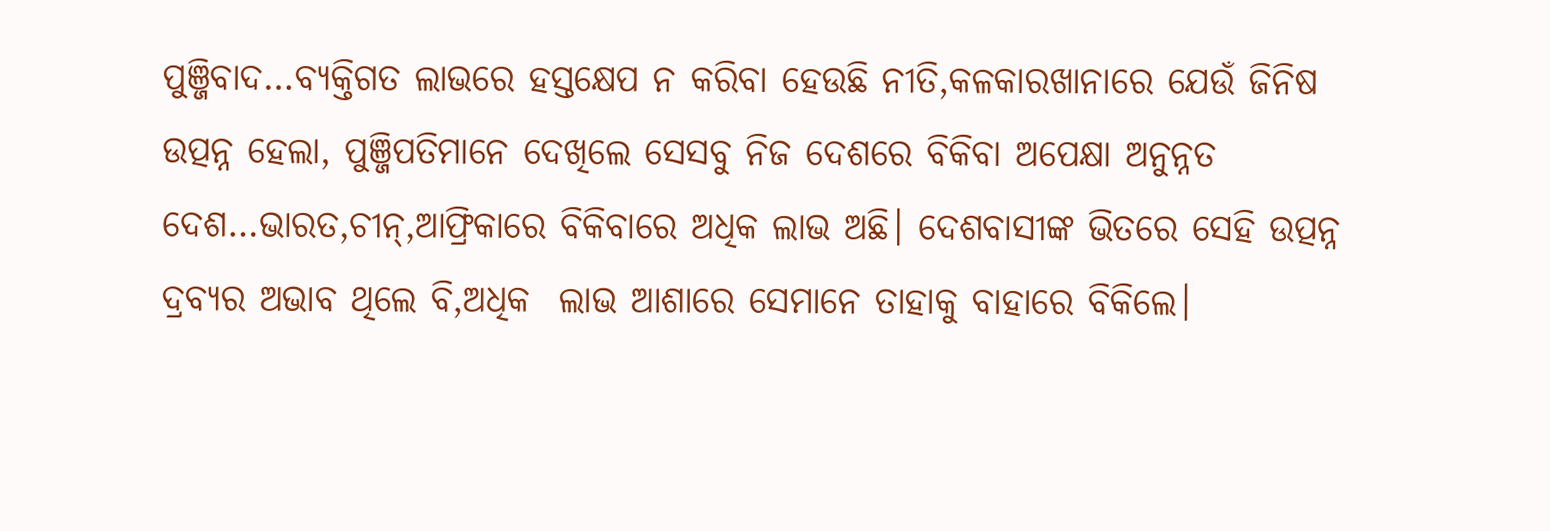ପୁଞ୍ଜିବାଦ…ବ୍ୟକ୍ତିଗତ ଲାଭରେ ହସ୍ତକ୍ଷେପ ନ କରିବା ହେଉଛି ନୀତି,କଳକାରଖାନାରେ ଯେଉଁ ଜିନିଷ ଉତ୍ପନ୍ନ ହେଲା, ପୁଞ୍ଜିପତିମାନେ ଦେଖିଲେ ସେସବୁ ନିଜ ଦେଶରେ ବିକିବା ଅପେକ୍ଷା ଅନୁନ୍ନତ ଦେଶ…ଭାରତ,ଚୀନ୍‌,ଆଫ୍ରିକାରେ ବିକିବାରେ ଅଧିକ ଲାଭ ଅଛି। ଦେଶବାସୀଙ୍କ ଭିତରେ ସେହି ଉତ୍ପନ୍ନ ଦ୍ରବ୍ୟର ଅଭାବ ଥିଲେ ବି,ଅଧିକ  ଲାଭ ଆଶାରେ ସେମାନେ ତାହାକୁ ବାହାରେ ବିକିଲେ।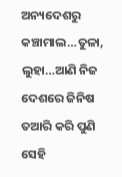ଅନ୍ୟଦେଶରୁ କଞ୍ଚାମାଲ…ତୁଳା, ଲୁହା…ଆଣି ନିଜ ଦେଶରେ ଜିନିଷ ତଆରି କରି ପୁଣି ସେହି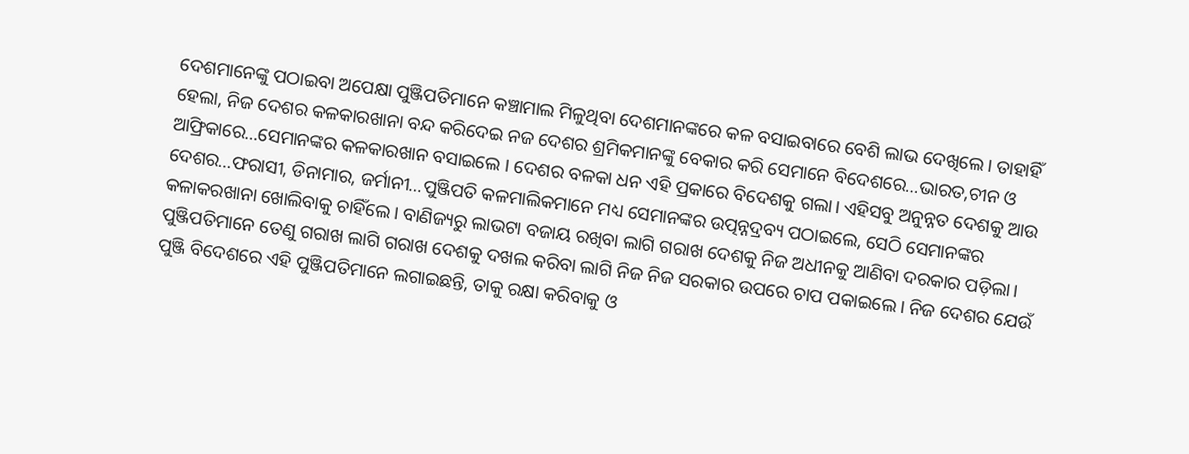ଦେଶମାନେଙ୍କୁ ପଠାଇବା ଅପେକ୍ଷା ପୁଞ୍ଜିପତିମାନେ କଞ୍ଚାମାଲ ମିଳୁଥିବା ଦେଶମାନଙ୍କରେ କଳ ବସାଇବାରେ ବେଶି ଲାଭ ଦେଖିଲେ। ତାହାହିଁ ହେଲା, ନିଜ ଦେଶର କଳକାରଖାନା ବନ୍ଦ କରିଦେଇ ନଜ ଦେଶର ଶ୍ରମିକମାନଙ୍କୁ ବେକାର କରି ସେମାନେ ବିଦେଶରେ…ଭାରତ,ଚୀନ ଓ ଆଫ୍ରିକାରେ…ସେମାନଙ୍କର କଳକାରଖାନ ବସାଇଲେ । ଦେଶର ବଳକା ଧନ ଏହି ପ୍ରକାରେ ବିଦେଶକୁ ଗଲା। ଏହିସବୁ ଅନୁନ୍ନତ ଦେଶକୁ ଆଉ ଦେଶର…ଫରାସୀ, ଡିନାମାର, ଜର୍ମାନୀ…ପୁଞ୍ଜିପତି କଳମାଲିକମାନେ ମଧ୍ୟ ସେମାନଙ୍କର ଉତ୍ପନ୍ନଦ୍ରବ୍ୟ ପଠାଇଲେ, ସେଠି ସେମାନଙ୍କର କଳାକରଖାନା ଖୋଲିବାକୁ ଚାହିଁଲେ। ବାଣିଜ୍ୟରୁ ଲାଭଟା ବଜାୟ ରଖିବା ଲାଗି ଗରାଖ ଦେଶକୁ ନିଜ ଅଧୀନକୁ ଆଣିବା ଦରକାର ପଡ଼ିଲା।  ପୁଞ୍ଜିପତିମାନେ ତେଣୁ ଗରାଖ ଲାଗି ଗରାଖ ଦେଶକୁ ଦଖଲ କରିବା ଲାଗି ନିଜ ନିଜ ସରକାର ଉପରେ ଚାପ ପକାଇଲେ। ନିଜ ଦେଶର ଯେଉଁ ପୁଞ୍ଜି ବିଦେଶରେ ଏହି ପୁଞ୍ଜିପତିମାନେ ଲଗାଇଛନ୍ତି, ତାକୁ ରକ୍ଷା କରିବାକୁ ଓ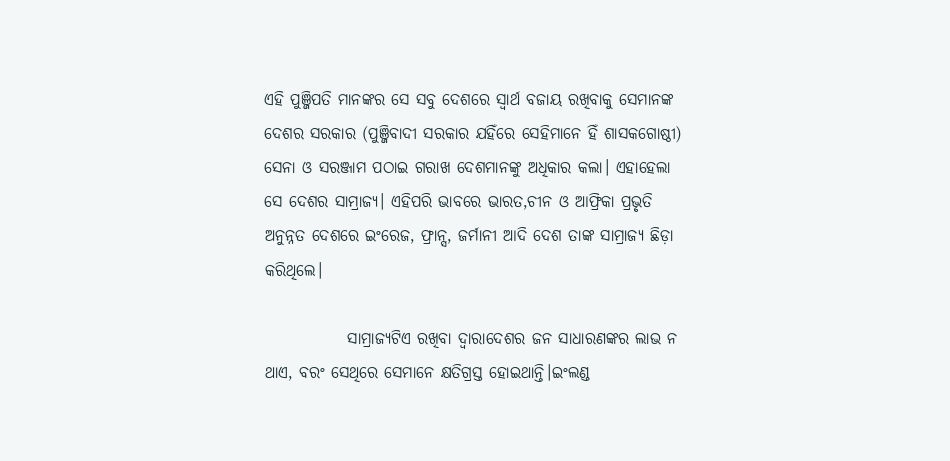ଏହି ପୁଞ୍ଜିପତି ମାନଙ୍କର ସେ ସବୁ ଦେଶରେ ସ୍ବାର୍ଥ ବଜାୟ ରଖିବାକୁ ସେମାନଙ୍କ ଦେଶର ସରକାର (ପୁଞ୍ଜିବାଦୀ ସରକାର ଯହିଁରେ ସେହିମାନେ ହିଁ ଶାସକଗୋଷ୍ଠୀ) ସେନା ଓ ସରଞ୍ଜାମ ପଠାଇ ଗରାଖ ଦେଶମାନଙ୍କୁ ଅଧିକାର କଲା। ଏହାହେଲା ସେ ଦେଶର ସାମ୍ରାଜ୍ୟ। ଏହିପରି ଭାବରେ ଭାରତ,ଚୀନ ଓ ଆଫ୍ରିକା ପ୍ରଭୃତି ଅନୁନ୍ନତ ଦେଶରେ ଇଂରେଜ, ଫ୍ରାନ୍ସ, ଜର୍ମାନୀ ଆଦି ଦେଶ ତାଙ୍କ ସାମ୍ରାଜ୍ୟ ଛିଡ଼ା କରିଥିଲେ।

             ସାମ୍ରାଜ୍ୟଟିଏ ରଖିବା ଦ୍ବାରାଦେଶର ଜନ ସାଧାରଣଙ୍କର ଲା‍‍ଭ ନ ଥାଏ, ବରଂ ସେଥିରେ ସେମାନେ କ୍ଷତିଗ୍ରସ୍ତ ହୋଇଥାନ୍ତି।ଇଂଲଣ୍ଡ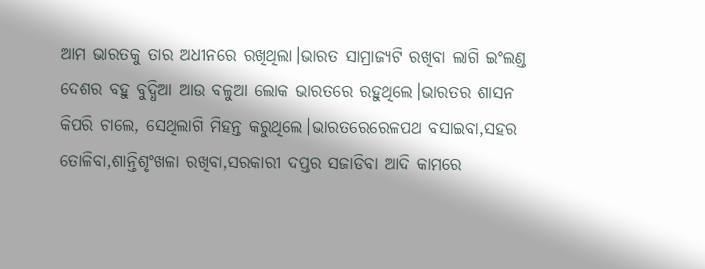ଆମ ଭାରତକୁ ତାର ଅଧୀନରେ ରଖିଥିଲା।ଭାରତ ସାମ୍ରାଜ୍ୟଟି ରଖିବା ଲାଗି ଇଂଲଣ୍ଡ ଦେଶର ବହୁ ବୁଦ୍ଧିଆ ଆଉ ବଳୁଆ ଲୋକ ଭାରତରେ ରହୁଥିଲେ।ଭାରତର ଶାସନ କିପରି ଚାଲେ, ସେଥିଲାଗି ମିହନ୍ତ କରୁଥିଲେ।ଭାରତରେରେଳପଥ ବସାଇବା,ସହର ତୋଳିବା,ଶାନ୍ତିଶୃଂଖଳା ରଖିବା,ସରକାରୀ ଦପ୍ତର ସଜାଡିବା ଆଦି କାମରେ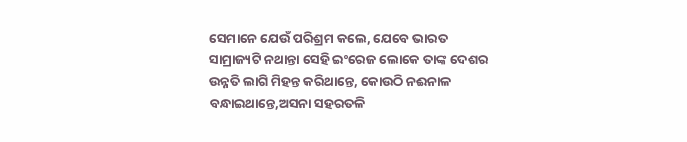ସେମାନେ ଯେଉଁ ପରିଶ୍ରମ କଲେ, ଯେବେ ଭାରତ ସାମ୍ରାଜ୍ୟଟି ନଥାନ୍ତା ସେହି ଇଂରେଜ ଲୋକେ ତାଙ୍କ ଦେଶର ଉନ୍ନତି ଲାଗି ମିହନ୍ତ କରିଥାନ୍ତେ, କୋଉଠି ନଈନାଳ ବନ୍ଧାଇଥାନ୍ତେ,ଅସନା ସହରତଳି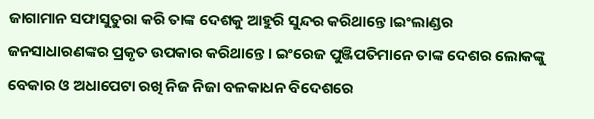ଜାଗାମାନ ସଫାସୁତୁରା କରି ତାଙ୍କ ଦେଶକୁ ଆହୁରି ସୁନ୍ଦର କରିଥାନ୍ତେ।ଇଂଲାଣ୍ଡର ଜନସାଧାରଣଙ୍କର ପ୍ରକୃତ ଉପକାର କରିଥାନ୍ତେ। ଇଂରେଜ ପୁଞ୍ଜିପତିମାନେ ତାଙ୍କ ଦେଶର ଲୋକଙ୍କୁ ବେକାର ଓ ଅଧାପେଟା ରଖି ନିଜ ନିଜା ବଳକାଧନ ବିଦେଶରେ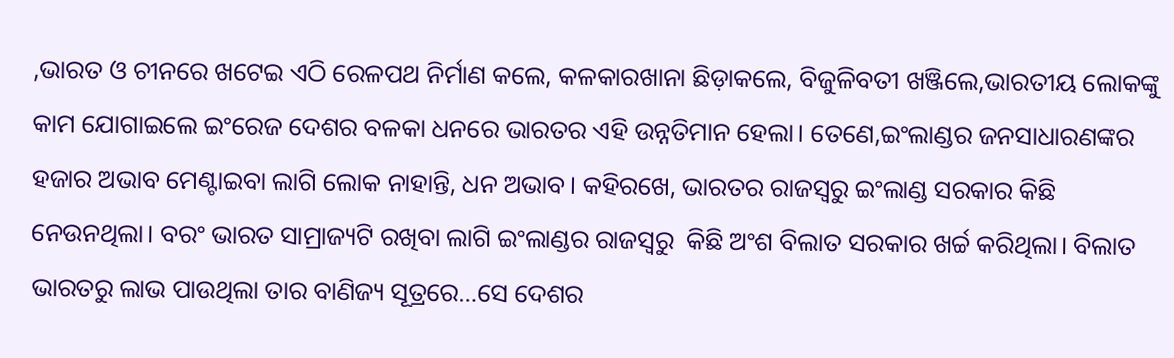,ଭାରତ ଓ ଚୀନରେ ଖଟେଇ ଏଠି ରେଳପଥ ନିର୍ମାଣ କଲେ, କଳକାରଖାନା ଛିଡ଼ାକଲେ, ବିଜୁଳିବତୀ ଖଞ୍ଜିଲେ,ଭାରତୀୟ ଲୋକଙ୍କୁ କାମ ଯୋଗାଇଲେ ଇଂରେଜ ଦେଶର ବଳକା ଧନରେ ଭାରତର ଏହି ଉନ୍ନତିମାନ ହେଲା। ତେଣେ,ଇଂଲାଣ୍ଡର ଜନସାଧାରଣଙ୍କର ହଜାର ଅଭାବ ମେଣ୍ଟାଇବା ଲାଗି ଲୋକ ନାହାନ୍ତି, ଧନ ଅଭାବ। କହିରଖେ, ଭାରତର ରାଜସ୍ବରୁ ଇଂଲାଣ୍ଡ ସରକାର କିଛି ନେଉନଥିଲା। ବରଂ ଭାରତ ସାମ୍ରାଜ୍ୟଟି ରଖିବା ଲାଗି ଇଂଲାଣ୍ଡର ରାଜସ୍ବରୁ  କିଛି ଅଂଶ ବିଲାତ ସରକାର ଖର୍ଚ୍ଚ କରିଥିଲା। ବିଲାତ ଭାରତରୁ ଲାଭ ପାଉଥିଲା ତାର ବାଣିଜ୍ୟ ସୂତ୍ରରେ…ସେ ଦେଶର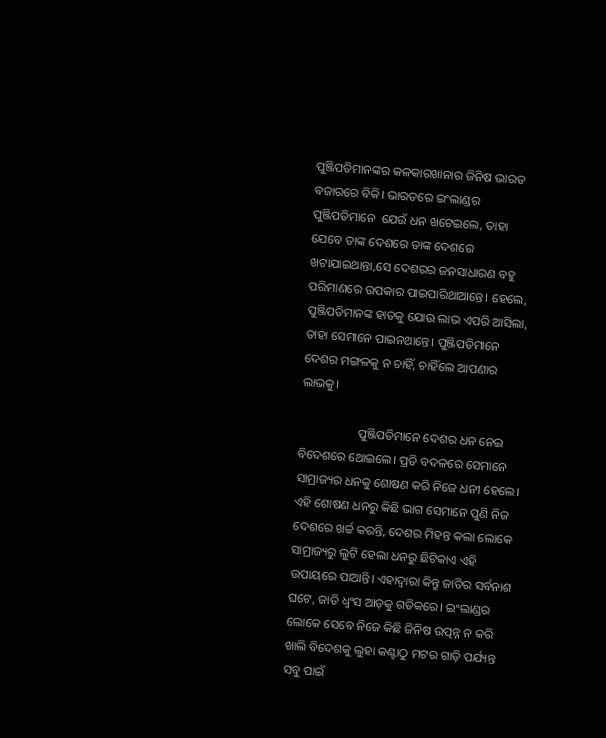ପୁଞ୍ଜିପତିମାନଙ୍କର କଳକାରଖାନାର ଜିନିଷ ଭାରତ ବଜାରରେ ବିକି। ଭାରତରେ ଇଂଲାଣ୍ଡର ପୁଞ୍ଜିପତିମାନେ  ଯେଉଁ ଧନ ଖଟେଇଲେ, ତାହା ଯେବେ ତାଙ୍କ ଦେଶରେ ତାଙ୍କ ଦେଶରେ ଖଟାଯାଇଥାନ୍ତା,ସେ ଦେଶରର ଜନସାଧାରଣ ବହୁ ପରିମାଣରେ ଉପକାର ପାଇପାରିଥାଆନ୍ତେ। ହେଲେ, ପୁଞ୍ଜିପତିମାନଙ୍କ ହାତକୁ ଯୋଉ ଲାଭ ଏପରି ଆସିଲା, ତାହା ସେମାନେ ପାଇନଥାନ୍ତେ। ପୁଞ୍ଜିପତିମାନେ ଦେଶର ମଙ୍ଗଳକୁ ନ ଚାହିଁ, ଚାହିଁଲେ ଆପଣାର ଲାଭକୁ।

                   ପୁଞ୍ଜିପତିମାନେ ଦେଶର ଧନ ନେଇ ବିଦେଶରେ ଥୋଇଲେ। ପ୍ରତି ବଦଳରେ ସେମାନେ ସାମ୍ରାଜ୍ୟର ଧନକୁ ଶୋଷଣ କରି ନିଜେ ଧନୀ ହେଲେ। ଏହି ଶୋଷଣ ଧନରୁ କିଛି ଭାଗ ସେମାନେ ପୁଣି ନିଜ ଦେଶରେ ଖର୍ଚ୍ଚ କରନ୍ତି, ଦେଶର ମିହନ୍ତ କଲା ଲୋକେ ସାମ୍ରାଜ୍ୟରୁ ଲୁଟି ହେଲା ଧନରୁ ଛିଟିକାଏ ଏହି ଉପାୟରେ ପାଆନ୍ତି। ଏହାଦ୍ବାରା କିନ୍ତୁ ଜାତିର ସର୍ବନାଶ ଘଟେ, ଜାତି ଧ୍ବଂସ ଆଡ଼କୁ ଗତିକରେ। ଇଂଲାଣ୍ଡର ଲୋକେ ସେବେ ନିଜେ କିଛି ଜିନିଷ ଉତ୍ପନ୍ନ ନ କରି ଖାଲି ବିଦେଶକୁ ଲୁହା କଣ୍ଟାଠୁ ମଟର ଗାଡ଼ି ପର୍ଯ୍ୟନ୍ତ ସବୁ ପାଇଁ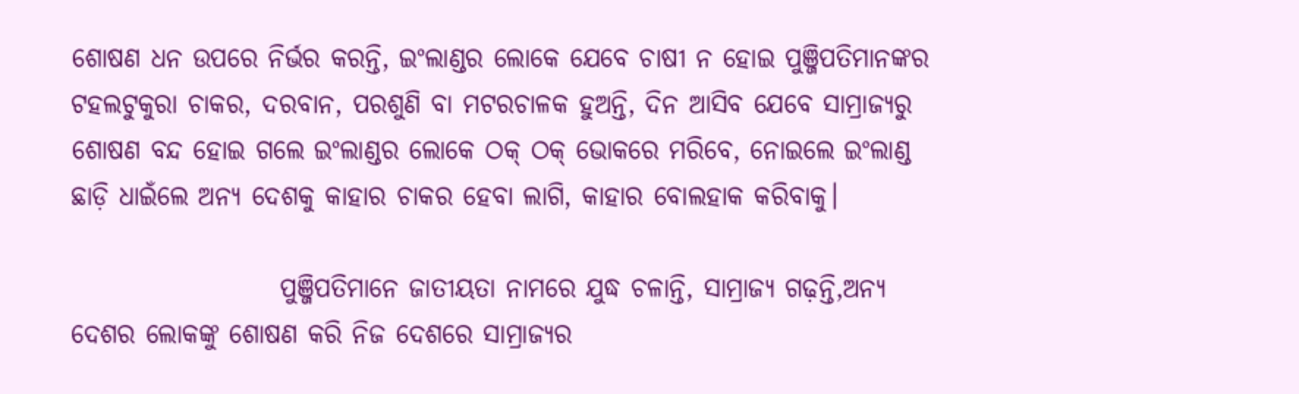ଶୋଷଣ ଧନ ଉପରେ ନିର୍ଭର କରନ୍ତି, ଇଂଲାଣ୍ଡର ଲୋକେ ଯେବେ ଚାଷୀ ନ ହୋଇ ପୁଞ୍ଜିପତିମାନଙ୍କର ଟହଲଟୁକୁରା ଚାକର, ଦରବାନ, ପରଶୁଣି ବା ମଟରଚାଳକ ହୁଅନ୍ତି, ଦିନ ଆସିବ ଯେବେ ସାମ୍ରାଜ୍ୟରୁ ଶୋଷଣ ବନ୍ଦ ହୋଇ ଗଲେ ଇଂଲାଣ୍ଡର ଲୋକେ ଠକ୍‌ ଠକ୍‌ ଭୋକରେ ମରିବେ, ନୋଇଲେ ଇଂଲାଣ୍ଡ ଛାଡ଼ି ଧାଇଁଲେ ଅନ୍ୟ ଦେଶକୁ କାହାର ଚାକର ହେବା ଲାଗି, କାହାର ବୋଲହାକ କରିବାକୁ।

                    ପୁଞ୍ଜିପତିମାନେ ଜାତୀୟତା ନାମରେ ଯୁଦ୍ଧ ଚଳାନ୍ତି, ସାମ୍ରାଜ୍ୟ ଗଢ଼ନ୍ତି,ଅନ୍ୟ ଦେଶର ଲୋକଙ୍କୁ ଶୋଷଣ କରି ନିଜ ଦେଶରେ ସାମ୍ରାଜ୍ୟର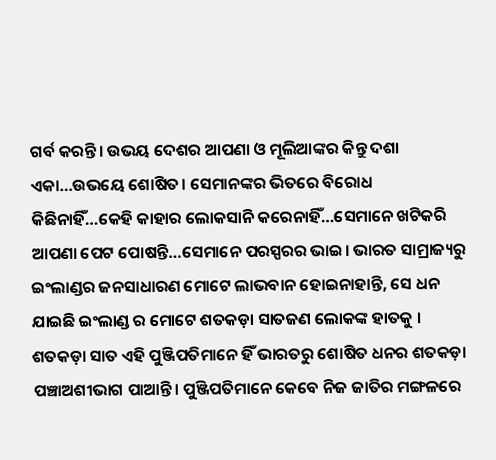ଗର୍ବ କରନ୍ତି। ଉଭୟ ଦେଶର ଆପଣା ଓ ମୂଲିଆଙ୍କର କିନ୍ତୁ ଦଶା ଏକା…ଉଭୟେ ଶୋଷିତ। ସେମାନଙ୍କର ଭିତରେ ବିରୋଧ କିଛିନାହିଁ…କେହି କାହାର ଲୋକସାନି କରେନାହିଁ…ସେମାନେ ଖଟିକରି ଆପଣା ପେଟ ପୋଷନ୍ତି…ସେମାନେ ପରସ୍ପରର ଭାଇ। ଭାରତ ସାମ୍ରାଜ୍ୟରୁ ଇଂଲାଣ୍ଡର ଜନସାଧାରଣ ମୋଟେ ଲାଭବାନ ହୋଇନାହାନ୍ତି, ସେ ଧନ ଯାଇଛି ଇଂଲାଣ୍ଡ ର ମୋଟେ ଶତକଡ଼ା ସାତଜଣ ଲୋକଙ୍କ ହାତକୁ । ଶତକଡ଼ା ସାତ ଏହି ପୁଞ୍ଜିପତିମାନେ ହିଁ ଭାରତରୁ ଶୋଷିତ ଧନର ଶତକଡ଼ା ପଞ୍ଚାଅଶୀଭାଗ ପାଆନ୍ତି। ପୁଞ୍ଜିପତିମାନେ କେବେ ନିଜ ଜାତିର ମଙ୍ଗଳରେ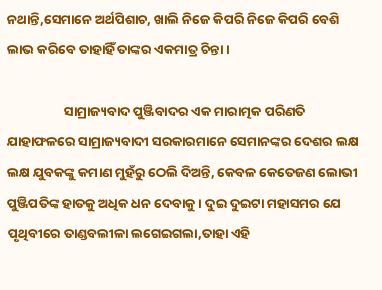ନଥାନ୍ତି,ସେମାନେ ଅର୍ଥପିଶାଚ, ଖାଲି ନିଜେ କିପରି ନିଜେ କିପରି ବେଶି ଲାଭ କରିବେ ତାହାହିଁ ତାଙ୍କର ଏକମାତ୍ର ଚିନ୍ତା।

                   ସାମ୍ରାଜ୍ୟବାଦ ପୁଞ୍ଜିବାଦର ଏକ ମାରାତ୍ମକ ପରିଣତି ଯାହାଫଳରେ ସାମ୍ରାଜ୍ୟବାଦୀ ସରକାରମାନେ ସେମାନଙ୍କର ଦେଶର ଲକ୍ଷ ଲକ୍ଷ ଯୁବକଙ୍କୁ କମାଣ ମୁହଁରୁ ଠେଲି ଦିଅନ୍ତି, କେବଳ କେତେଜଣ ଲୋଭୀ ପୁଞ୍ଜିପତିଙ୍କ ହାତକୁ ଅଧିକ ଧନ ଦେବାକୁ। ଦୁଇ ଦୁଇଟା ମହାସମର ଯେ ପୃଥିବୀରେ ତାଣ୍ଡବଲୀଳା ଲଗେଇଗଲା,ତାହା ଏହି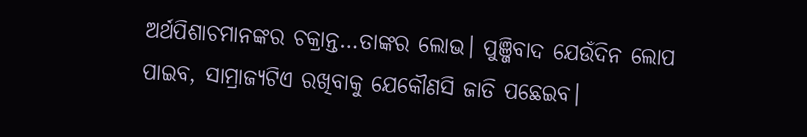ଅର୍ଥପିଶାଚମାନଙ୍କର ଚକ୍ରାନ୍ତ…ତାଙ୍କର ଲୋଭ। ପୁଞ୍ଜିବାଦ ଯେଉଁଦିନ ଲୋପ ପାଇବ, ସାମ୍ରାଜ୍ୟଟିଏ ରଖିବାକୁ ଯେକୌଣସି ଜାତି ପଛେଇବ।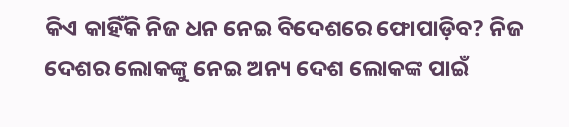କିଏ କାହିଁକି ନିଜ ଧନ ନେଇ ବିଦେଶରେ ଫୋପାଡ଼ିବ? ନିଜ ଦେଶର ଲୋକଙ୍କୁ ନେଇ ଅନ୍ୟ ଦେଶ ଲୋକଙ୍କ ପାଇଁ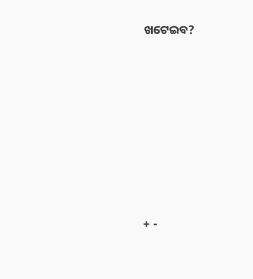ଖଟେଇବ?








+ -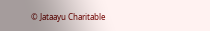© Jataayu Charitable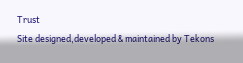Trust
Site designed,developed & maintained by Tekons